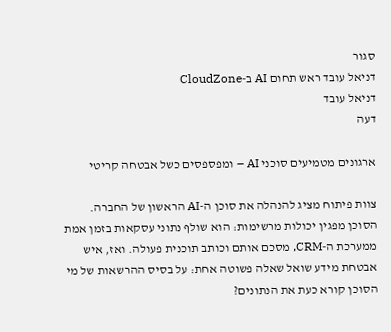סגור
דניאל עובד ראש תחום AI ב-CloudZone
דניאל עובד
דעה

ארגונים מטמיעים סוכני AI – ומפספסים כשל אבטחה קריטי

צוות פיתוח מציג להנהלה את סוכן ה-AI הראשון של החברה. הסוכן מפגין יכולות מרשימות: הוא שולף נתוני עסקאות בזמן אמת ממערכת ה-CRM, מסכם אותם וכותב תוכנית פעולה. ואז, איש אבטחת מידע שואל שאלה פשוטה אחת: על בסיס ההרשאות של מי הסוכן קורא כעת את הנתונים?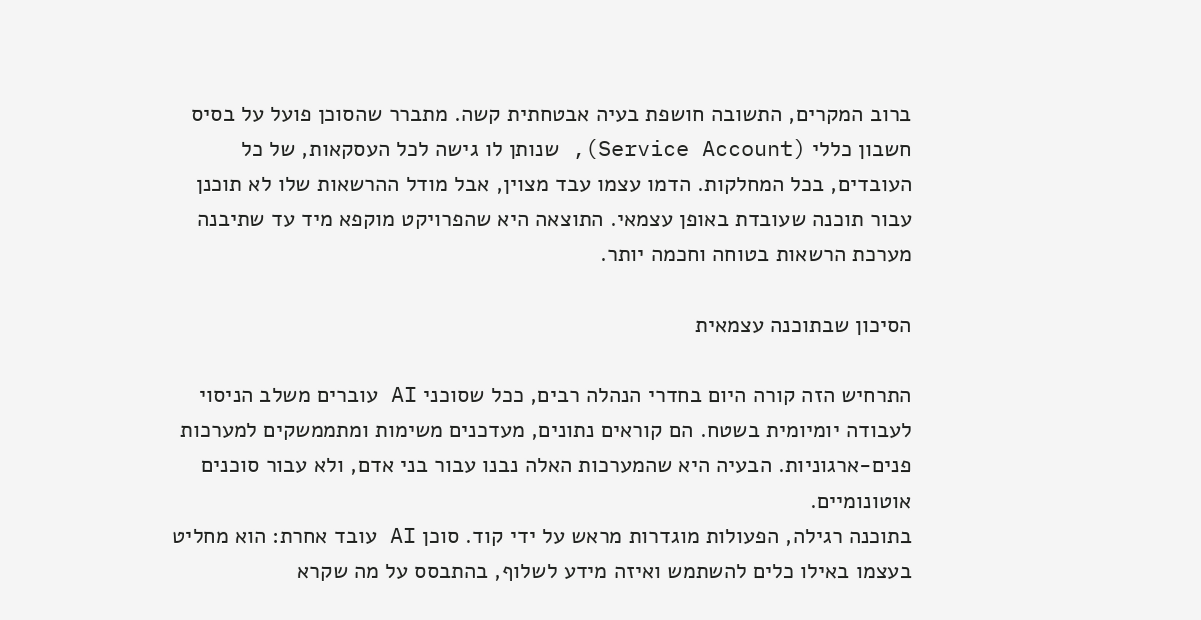ברוב המקרים, התשובה חושפת בעיה אבטחתית קשה. מתברר שהסוכן פועל על בסיס חשבון כללי (Service Account), שנותן לו גישה לכל העסקאות, של כל העובדים, בכל המחלקות. הדמו עצמו עבד מצוין, אבל מודל ההרשאות שלו לא תוכנן עבור תוכנה שעובדת באופן עצמאי. התוצאה היא שהפרויקט מוקפא מיד עד שתיבנה מערכת הרשאות בטוחה וחכמה יותר.

הסיכון שבתוכנה עצמאית

התרחיש הזה קורה היום בחדרי הנהלה רבים, ככל שסוכני AI עוברים משלב הניסוי לעבודה יומיומית בשטח. הם קוראים נתונים, מעדכנים משימות ומתממשקים למערכות פנים-ארגוניות. הבעיה היא שהמערכות האלה נבנו עבור בני אדם, ולא עבור סוכנים אוטונומיים.
בתוכנה רגילה, הפעולות מוגדרות מראש על ידי קוד. סוכן AI עובד אחרת: הוא מחליט בעצמו באילו כלים להשתמש ואיזה מידע לשלוף, בהתבסס על מה שקרא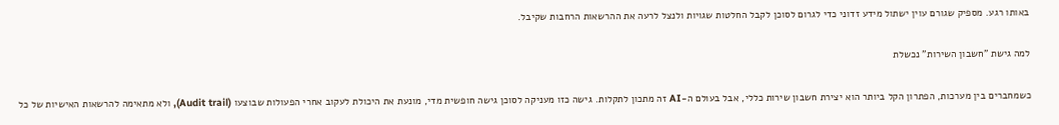באותו רגע. מספיק שגורם עוין ישתול מידע זדוני כדי לגרום לסוכן לקבל החלטות שגויות ולנצל לרעה את ההרשאות הרחבות שקיבל.

למה גישת "חשבון השירות" נכשלת

כשמחברים בין מערכות, הפתרון הקל ביותר הוא יצירת חשבון שירות כללי, אבל בעולם ה-AI זה מתכון לתקלות. גישה כזו מעניקה לסוכן גישה חופשית מדי, מונעת את היכולת לעקוב אחרי הפעולות שבוצעו (Audit trail), ולא מתאימה להרשאות האישיות של כל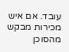עובד. אם איש מכירות מבקש מהסוכן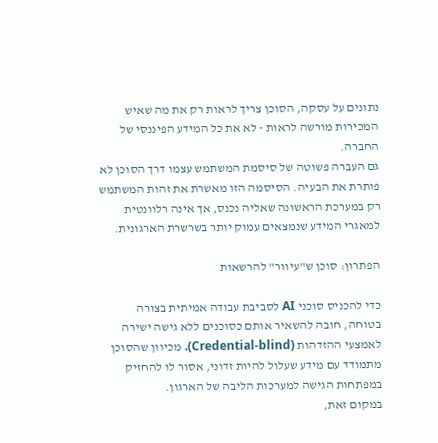נתונים על עסקה, הסוכן צריך לראות רק את מה שאיש המכירות מורשה לראות - לא את כל המידע הפיננסי של החברה.
גם העברה פשוטה של סיסמת המשתמש עצמו דרך הסוכן לא פותרת את הבעיה. הסיסמה הזו מאשרת את זהות המשתמש רק במערכת הראשונה שאליה נכנס, אך אינה רלוונטית למאגרי המידע שנמצאים עמוק יותר בשרשרת הארגונית.

הפתרון: סוכן ש"עיוור" להרשאות

כדי להכניס סוכני AI לסביבת עבודה אמיתית בצורה בטוחה, חובה להשאיר אותם כסוכנים ללא גישה ישירה לאמצעי ההזדהות (Credential-blind). מכיוון שהסוכן מתמודד עם מידע שעלול להיות זדוני, אסור לו להחזיק במפתחות הגישה למערכות הליבה של הארגון.
במקום זאת,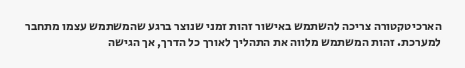הארכיטקטורה צריכה להשתמש באישור זהות זמני שנוצר ברגע שהמשתמש עצמו מתחבר למערכת. זהות המשתמש מלווה את התהליך לאורך כל הדרך, אך הגישה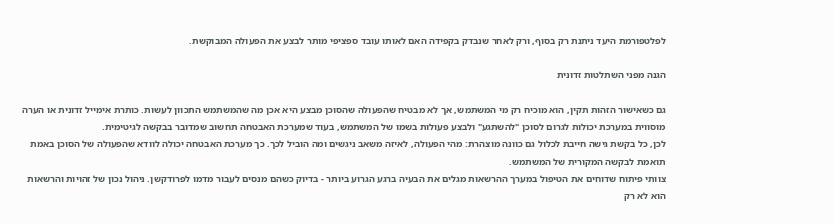לפלטפורמת היעד ניתנת רק בסוף, ורק לאחר שנבדק בקפידה האם לאותו עובד ספציפי מותר לבצע את הפעולה המבוקשת.

הגנה מפני השתלטות זדונית

גם כשאישור הזהות תקין, הוא מוכיח רק מי המשתמש, אך לא מבטיח שהפעולה שהסוכן מבצע היא אכן מה שהמשתמש התכוון לעשות. כותרת אימייל זדונית או הערה מוסווית במערכת יכולות לגרום לסוכן "להשתגע" ולבצע פעולות בשמו של המשתמש, בעוד שמערכת האבטחה תחשוב שמדובר בבקשה לגיטימית.
לכן, כל בקשת גישה חייבת לכלול גם כוונה מוצהרת: מהי הפעולה, לאיזה משאב ניגשים ומה הוביל לכך. כך מערכת האבטחה יכולה לוודא שהפעולה של הסוכן באמת תואמת לבקשה המקורית של המשתמש.
צוותי פיתוח שדוחים את הטיפול במערך ההרשאות מגלים את הבעיה ברגע הגרוע ביותר - בדיוק כשהם מנסים לעבור מדמו לפרודקשן. ניהול נכון של זהויות והרשאות הוא לא רק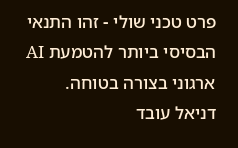פרט טכני שולי - זהו התנאי הבסיסי ביותר להטמעת AI ארגוני בצורה בטוחה.
דניאל עובד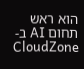הוא ראש תחום AI ב-CloudZone